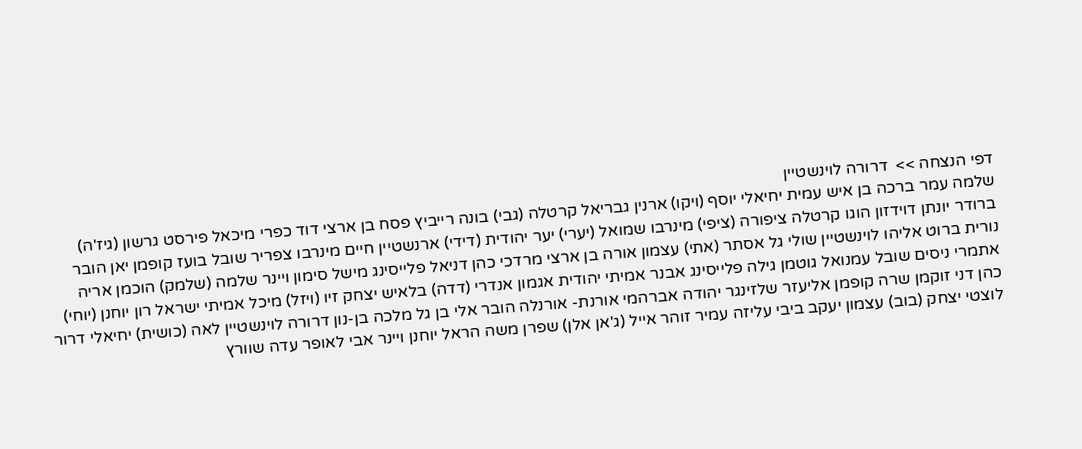דפי הנצחה >>  דרורה לוינשטיין
שלמה עמר ברכה בן איש עמית יחיאלי יוסף (ויקו) ארנין גבריאל קרטלה (גבי) בונה רייביץ פסח בן ארצי דוד כפרי מיכאל פירסט גרשון (גיז'ה) ברודר יונתן דוידזון הוגו קרטלה ציפורה (ציפי) מינרבו שמואל (יערי) יער יהודית (דידי) ארנשטיין חיים מינרבו צפריר שובל בועז קופמן יאן הובר נורית ברוט אליהו לוינשטיין שולי גל אסתר (אתי) עצמון אורה בן ארצי מרדכי כהן דניאל פלייסינג מישל סימון ויינר שלמה (שלמק) הוכמן אריה אתמרי ניסים שובל עמנואל גוטמן גילה פלייסינג אבנר אמיתי יהודית אגמון אנדרי (דדה) בלאיש יצחק זיו (ויזל) מיכל אמיתי ישראל רון יוחנן (יוחי) כהן דני זוקמן שרה קופמן אליעזר שלזינגר יהודה אברהמי אורנת- אורנלה הובר אלי בן גל מלכה בן-נון דרורה לוינשטיין לאה (כושית) יחיאלי דרור לוצטי יצחק (בוב) עצמון יעקב ביבי עליזה עמיר זוהר אייל (ג'אן אלן) שפרן משה הראל יוחנן ויינר אבי לאופר עדה שוורץ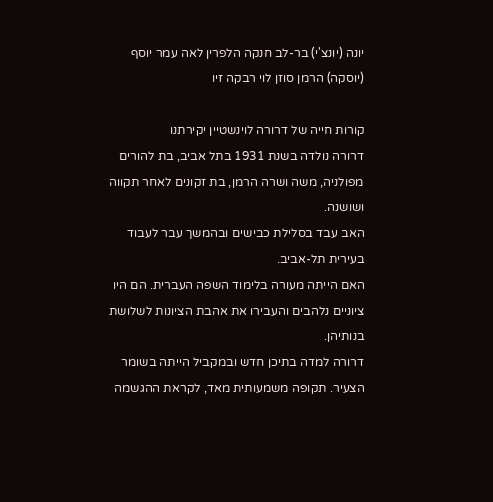יונה (יונצ'י) בר-לב חנקה הלפרין לאה עמר יוסף (יוסקה) הרמן סוזן לוי רבקה זיו

קורות חייה של דרורה לוינשטיין יקירתנו
דרורה נולדה בשנת 1931 בתל אביב, בת להורים מפולניה, משה ושרה הרמן, בת זקונים לאחר תקווה ושושנה.
האב עבד בסלילת כבישים ובהמשך עבר לעבוד בעירית תל-אביב.
האם הייתה מעורה בלימוד השפה העברית. הם היו ציוניים נלהבים והעבירו את אהבת הציונות לשלושת בנותיהן.
דרורה למדה בתיכן חדש ובמקביל הייתה בשומר הצעיר. תקופה משמעותית מאד, לקראת ההגשמה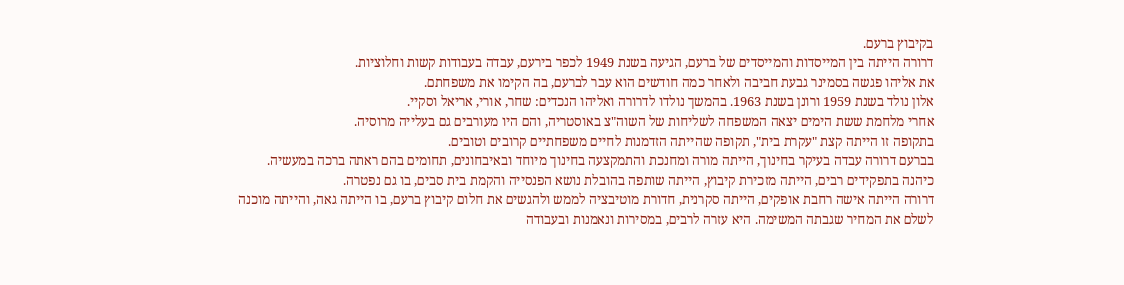בקיבוץ ברעם.
דרורה הייתה בין המייסדות והמייסדים של ברעם, הגיעה בשנת 1949 לכפר בירעם, עבדה בעבודות קשות וחלוציות.
את אליהו פגשה בסמינר גבעת חביבה ולאחר כמה חודשים הוא עבר לברעם, בה הקימו את משפחתם.
אלון נולד בשנת 1959 ורונן בשנת 1963. בהמשך נולדו לדרורה ואליהו הנכדים: שחר, אורי, אריאל וסקיי.
אחרי מלחמת ששת הימים יצאה המשפחה לשליחות של השוה"צ באוסטריה, והם היו מעורבים גם בעלייה מרוסיה.
בתקופה זו הייתה קצת "עקרת בית", תקופה שהייתה הזדמנות לחיים משפחתיים קרובים וטובים.
בברעם דרורה עבדה בעיקר בחינוך, הייתה מורה ומחנכת והתמקצעה בחינוך מיוחד ובאיבחונים, תחומים בהם ראתה ברכה במעשיה.
כיהנה בתפקידים רבים, הייתה מזכירת קיבוץ, הייתה שותפה בהובלת נושא הפנסייה והקמת בית סבים, בו גם נפטרה.
דרורה הייתה אישה רחבת אופקים, הייתה סקרנית, חדורת מוטיבציה לממש ולהגשים את חלום קיבוץ ברעם, בו הייתה גאה, והייתה מוכנה לשלם את המחיר שגבתה המשימה. היא עזרה לרבים, במסירות ונאמנות ובעבודה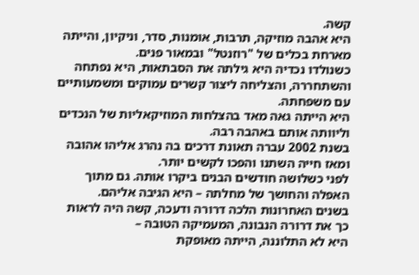קשה.
היא אהבה מוזיקה, תרבות, אומנות, סדר, וניקיון, והייתה מארחת בכלים של "רוזנטל" ובמאור פנים.
כשנולדו נכדיה היא גילתה את הסבתאות, היא נפתחה והשתחררה, והצליחה ליצור קשרים עמוקים ומשמעותיים עם משפחתה.
היא הייתה גאה מאד בהצלחות המוזיקאליות של הנכדים וליוותה אותם באהבה רבה.
בשנת 2002 עברה תאונת דרכים בה נהרג אליהו אהובה ומאז חייה השתנו והפכו לקשים יותר.
לפני כשלושה חודשים הבנים ביקרו אותה. גם מתוך האפלה והחושך של מחלתה – היא הגיבה אליהם.
בשנים האחרונות הלכה דרורה ודעכה, קשה היה לראות כך את דרורה הנבונה, המעמיקה הטובה –
היא לא התלוננה, הייתה מאופקת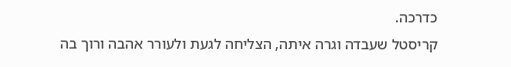כדרכה.
קריסטל שעבדה וגרה איתה, הצליחה לגעת ולעורר אהבה ורוך בה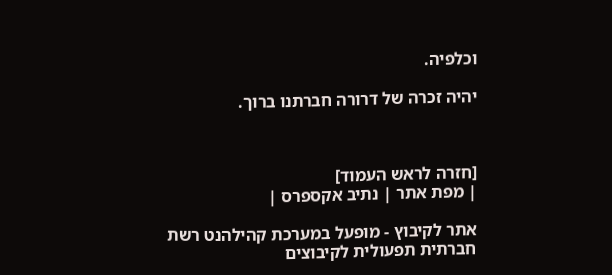וכלפיה.

יהיה זכרה של דרורה חברתנו ברוך.



[חזרה לראש העמוד]
| מפת אתר | נתיב אקספרס |

אתר לקיבוץ - מופעל במערכת קהילהנט רשת חברתית תפעולית לקיבוצים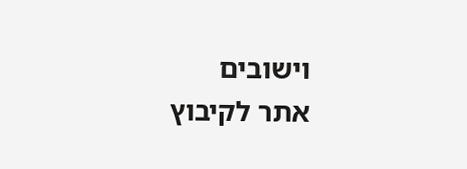וישובים
אתר לקיבוץ